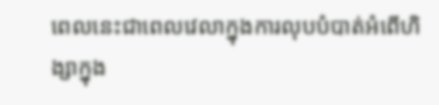ពេលនេះជាពេលវេលាក្នុងការលុបបំបាត់អំពើហិង្សាក្នុង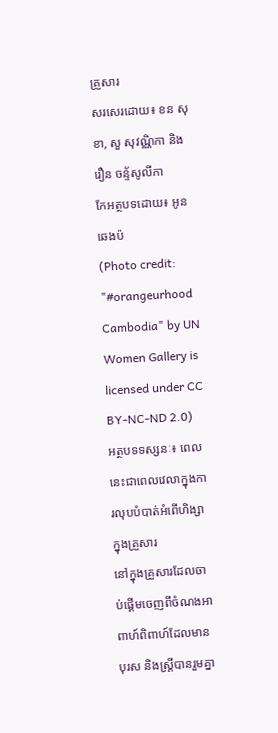គ្រួសារ
សរសេរដោយ៖ ខន សុខា, សួ សុវណ្ណិកា និង រឿន ចន្ទ័សូលីកា
កែអត្ថបទដោយ៖ អូន ឆេងប៉
(Photo credit: "#orangeurhood Cambodia" by UN Women Gallery is licensed under CC BY-NC-ND 2.0)
អត្ថបទទស្សនៈ៖ ពេលនេះជាពេលវេលាក្នុងការលុបបំបាត់អំពើហិង្សាក្នុងគ្រួសារ
នៅក្នុងគ្រួសារដែលចាប់ផ្ដើមចេញពីចំណងអាពាហ៍ពិពាហ៍ដែលមានបុរស និងស្ត្រីបានរួមគ្នា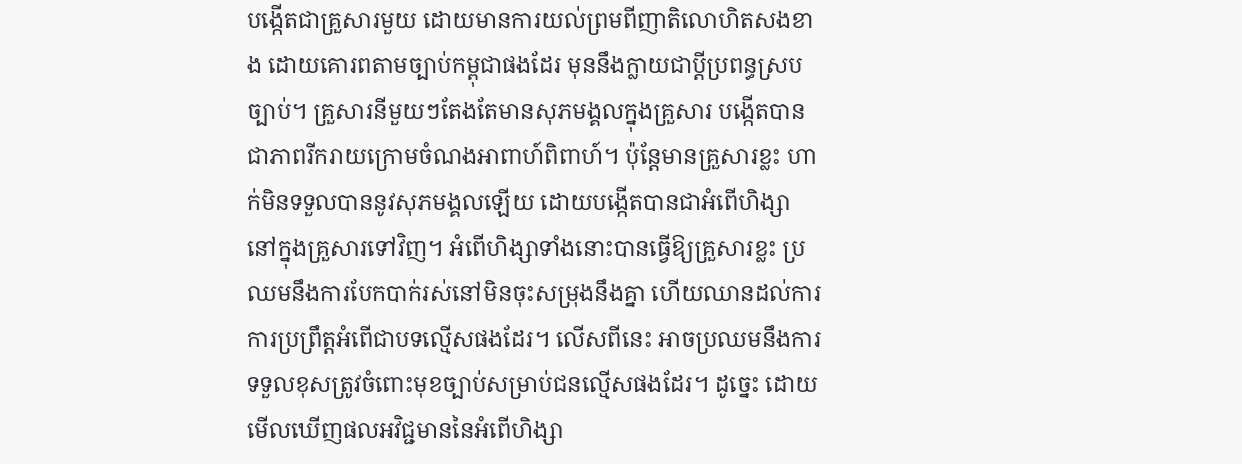បង្កើតជាគ្រួសារមួយ ដោយមានការយល់ព្រមពីញាតិលោហិតសងខាង ដោយគោរពតាមច្បាប់កម្ពុជាផងដែរ មុននឹងក្លាយជាប្ដីប្រពន្ធស្របច្បាប់។ គ្រួសារនីមួយៗតែងតែមានសុភមង្គលក្នុងគ្រួសារ បង្កើតបានជាភាពរីករាយក្រោមចំណងអាពាហ៍ពិពាហ៍។ ប៉ុន្តែមានគ្រួសារខ្លះ ហាក់មិនទទួលបាននូវសុភមង្គលឡើយ ដោយបង្កើតបានជាអំពើហិង្សានៅក្នុងគ្រួសារទៅវិញ។ អំពើហិង្សាទាំងនោះបានធ្វើឱ្យគ្រួសារខ្លះ ប្រឈមនឹងការបែកបាក់រស់នៅមិនចុះសម្រុងនឹងគ្នា ហើយឈានដល់ការការប្រព្រឹត្តអំពើជាបទល្មើសផងដែរ។ លើសពីនេះ អាចប្រឈមនឹងការទទួលខុសត្រូវចំពោះមុខច្បាប់សម្រាប់ជនល្មើសផងដែរ។ ដូច្នេះ ដោយមើលឃើញផលអវិជ្ជមាននៃអំពើហិង្សា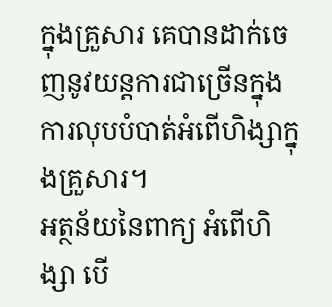ក្នុងគ្រួសារ គេបានដាក់ចេញនូវយន្តការជាច្រើនក្នុងការលុបបំបាត់អំពើហិង្សាក្នុងគ្រួសារ។
អត្ថន័យនៃពាក្យ អំពើហិង្សា បើ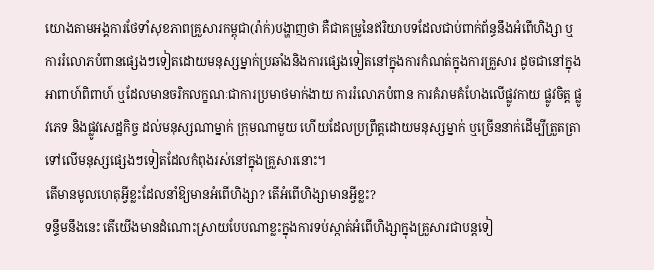យោងតាមអង្គការថែទាំសុខភាពគ្រួសារកម្ពុជា(រ៉ាក់)បង្ហាញថា គឺជាគម្រូនៃឥរិយាបទដែលជាប់ពាក់ព័ន្ធនឹងអំពើហិង្សា ឬការរំលោភបំពានផ្សេងៗទៀតដោយមនុស្សម្នាក់ប្រឆាំងនិងការផ្សេងទៀតនៅក្នុងការកំណត់ក្នុងការគ្រួសារ ដូចជានៅក្នុងអាពាហ៍ពិពាហ៍ ឬដែលមានចរិកលក្ខណៈជាការប្រមាថមាក់ងាយ ការរំលោភបំពាន ការគំរាមគំហែងលើផ្លូវកាយ ផ្លូវចិត្ត ផ្លូវភេទ និងផ្លូវសេដ្ឋកិច្ច ដល់មនុស្សណាម្នាក់ ក្រុមណាមួយ ហើយដែលប្រព្រឹត្តដោយមនុស្សម្នាក់ ឬច្រើននាក់ដើម្បីត្រួតត្រាទៅលើមនុស្សផ្សេងៗទៀតដែលកំពុងរស់នៅក្នុងគ្រួសារនោះ។
តើមានមូលហេតុអ្វីខ្លះដែលនាំឱ្យមានអំពើហិង្សា? តើអំពើហិង្សាមានអ្វីខ្លះ?
ទន្ទឹមនឹងនេះ តើយើងមានដំណោះស្រាយបែបណាខ្លះក្នុងការទប់ស្កាត់អំពើហិង្សាក្នុងគ្រួសារជាបន្តទៀ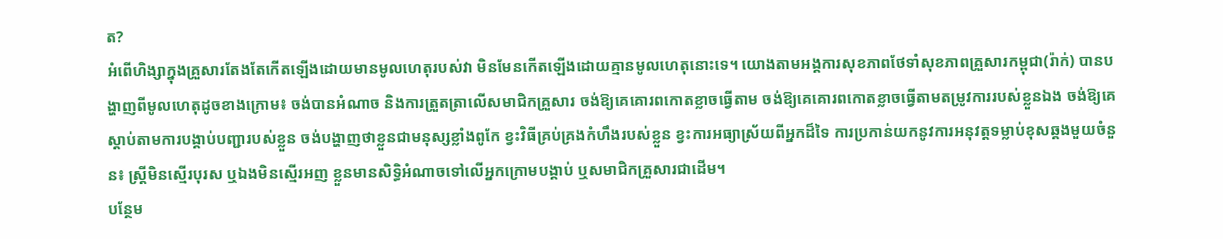ត?
អំពើហិង្សាក្នុងគ្រួសារតែងតែកើតឡើងដោយមានមូលហេតុរបស់វា មិនមែនកើតឡើងដោយគ្មានមូលហេតុនោះទេ។ យោងតាមអង្គការសុខភាពថែទាំសុខភាពគ្រួសារកម្ពុជា(រ៉ាក់) បានបង្ហាញពីមូលហេតុដូចខាងក្រោម៖ ចង់បានអំណាច និងការត្រួតត្រាលើសមាជិកគ្រួសារ ចង់ឱ្យគេគោរពកោតខ្លាចធ្វើតាម ចង់ឱ្យគេគោរពកោតខ្លាចធ្វើតាមតម្រូវការរបស់ខ្លួនឯង ចង់ឱ្យគេស្ដាប់តាមការបង្គាប់បញ្ជារបស់ខ្លួន ចង់បង្ហាញថាខ្លួនជាមនុស្សខ្លាំងពូកែ ខ្វះវិធីគ្រប់គ្រងកំហឹងរបស់ខ្លួន ខ្វះការអធ្យាស្រ័យពីអ្នកដ៏ទៃ ការប្រកាន់យកនូវការអនុវត្តទម្លាប់ខុសឆ្គងមួយចំនួន៖ ស្ត្រីមិនស្មើរបុរស ឬឯងមិនស្មើរអញ ខ្លួនមានសិទ្ធិអំណាចទៅលើអ្នកក្រោមបង្គាប់ ឬសមាជិកគ្រួសារជាដើម។
បន្ថែម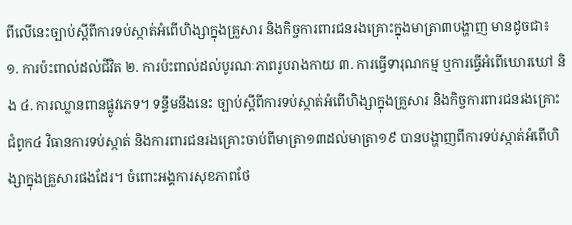ពីលើនេះច្បាប់ស្ដីពីការទប់ស្កាត់អំពើហិង្សាក្នុងគ្រួសារ និងកិច្ចការពារជនរងគ្រោះក្នុងមាត្រា៣បង្ហាញ មានដូចជា៖ ១. ការប៉ះពាល់ដល់ជីវិត ២. ការប៉ះពាល់ដល់បូរណៈភាពរូបរាងកាយ ៣. ការធ្វើទារុណកម្ម ឬការធ្វើអំពើឃោរឃៅ និង ៤. ការឈ្លានពានផ្លូវភេទ។ ទន្ទឹមនឹងនេះ ច្បាប់ស្ដីពីការទប់ស្កាត់អំពើហិង្សាក្នុងគ្រួសារ និងកិច្ចការពារជនរងគ្រោះ ជំពូក៤ វិធានការទប់ស្កាត់ និងការពារជនរងគ្រោះចាប់ពីមាត្រា១៣ដល់មាត្រា១៩ បានបង្ហាញពីការទប់ស្កាត់អំពើហិង្សាក្នុងគ្រួសារផងដែរ។ ចំពោះអង្គការសុខភាពថែ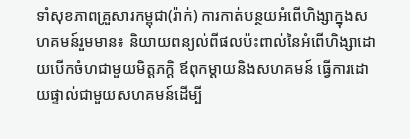ទាំសុខភាពគ្រួសារកម្ពុជា(រ៉ាក់) ការកាត់បន្ថយអំពើហិង្សាក្នុងសហគមន៍រួមមាន៖ និយាយពន្យល់ពីផលប៉ះពាល់នៃអំពើហិង្សាដោយបើកចំហជាមួយមិត្តភក្តិ ឪពុកម្ដាយនិងសហគមន៍ ធ្វើការដោយផ្ទាល់ជាមួយសហគមន៍ដើម្បី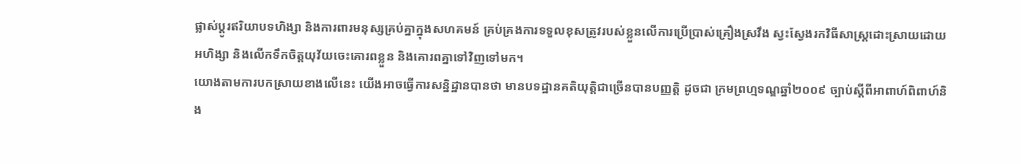ផ្លាស់ប្ដូរឥរិយាបទហិង្សា និងការពារមនុស្សគ្រប់គ្នាក្នុងសហគមន៍ គ្រប់គ្រងការទទួលខុសត្រូវរបស់ខ្លួនលើការប្រើប្រាស់គ្រឿងស្រវឹង ស្វះស្វែងរកវិធីសាស្ត្រដោះស្រាយដោយអហិង្សា និងលើកទឹកចិត្តយុវ័យចេះគោរពខ្លួន និងគោរពគ្នាទៅវិញទៅមក។
យោងតាមការបកស្រាយខាងលើនេះ យើងអាចធ្វើការសន្និដ្ឋានបានថា មានបទដ្ឋានគតិយុត្តិជាច្រើនបានបញ្ញត្តិ ដូចជា ក្រមព្រហ្មទណ្ឌឆ្នាំ២០០៩ ច្បាប់ស្ដីពីអាពាហ៍ពិពាហ៍និង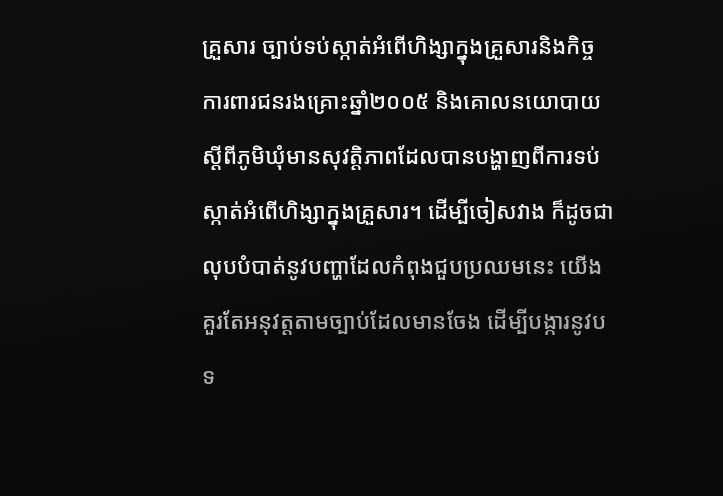គ្រួសារ ច្បាប់ទប់ស្កាត់អំពើហិង្សាក្នុងគ្រួសារនិងកិច្ចការពារជនរងគ្រោះឆ្នាំ២០០៥ និងគោលនយោបាយស្ដីពីភូមិឃុំមានសុវត្តិភាពដែលបានបង្ហាញពីការទប់ស្កាត់អំពើហិង្សាក្នុងគ្រួសារ។ ដើម្បីចៀសវាង ក៏ដូចជាលុបបំបាត់នូវបញ្ហាដែលកំពុងជួបប្រឈមនេះ យើងគួរតែអនុវត្តតាមច្បាប់ដែលមានចែង ដើម្បីបង្ការនូវបទ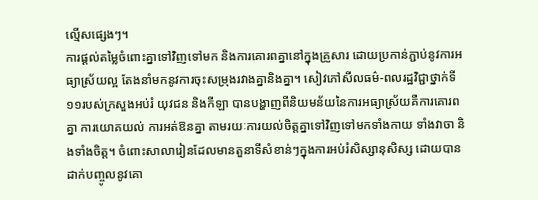ល្មើសផ្សេងៗ។
ការផ្ដល់តម្លៃចំពោះគ្នាទៅវិញទៅមក និងការគោរពគ្នានៅក្នុងគ្រួសារ ដោយប្រកាន់ភ្ជាប់នូវការអធ្យាស្រ័យល្អ តែងនាំមកនូវការចុះសម្រុងរវាងគ្នានិងគ្នា។ សៀវភៅសីលធម៌-ពលរដ្ឋវិជ្ជាថ្នាក់ទី១១របស់ក្រសួងអប់រំ យុវជន និងកីឡា បានបង្ហាញពីនិយមន័យនៃការអធ្យាស្រ័យគឺការគោរពគ្នា ការយោគយល់ ការអត់ឱនគ្នា តាមរយៈការយល់ចិត្តគ្នាទៅវិញទៅមកទាំងកាយ ទាំងវាចា និងទាំងចិត្ត។ ចំពោះសាលារៀនដែលមានតួនាទីសំខាន់ៗក្នុងការអប់រំសិស្សានុសិស្ស ដោយបានដាក់បញ្ចូលនូវគោ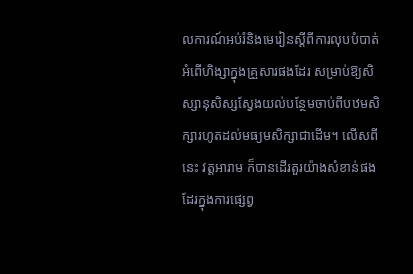លការណ៍អប់រំនិងមេរៀនស្ដីពីការលុបបំបាត់អំពើហិង្សាក្នុងគ្រួសារផងដែរ សម្រាប់ឱ្យសិស្សានុសិស្សស្វែងយល់បន្ថែមចាប់ពីបឋមសិក្សារហូតដល់មធ្យមសិក្សាជាដើម។ លើសពីនេះ វត្តអារាម ក៏បានដើរតួរយ៉ាងសំខាន់ផងដែរក្នុងការផ្សេព្វ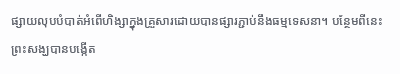ផ្សាយលុបបំបាត់អំពើហិង្សាក្នុងគ្រួសារដោយបានផ្សារភ្ជាប់នឹងធម្មទេសនា។ បន្ថែមពីនេះ ព្រះសង្ឃបានបង្កើត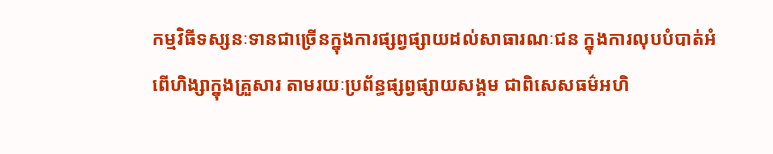កម្មវិធីទស្សនៈទានជាច្រើនក្នុងការផ្សព្វផ្សាយដល់សាធារណៈជន ក្នុងការលុបបំបាត់អំពើហិង្សាក្នុងគ្រួសារ តាមរយៈប្រព័ន្ធផ្សព្វផ្សាយសង្គម ជាពិសេសធម៌អហិ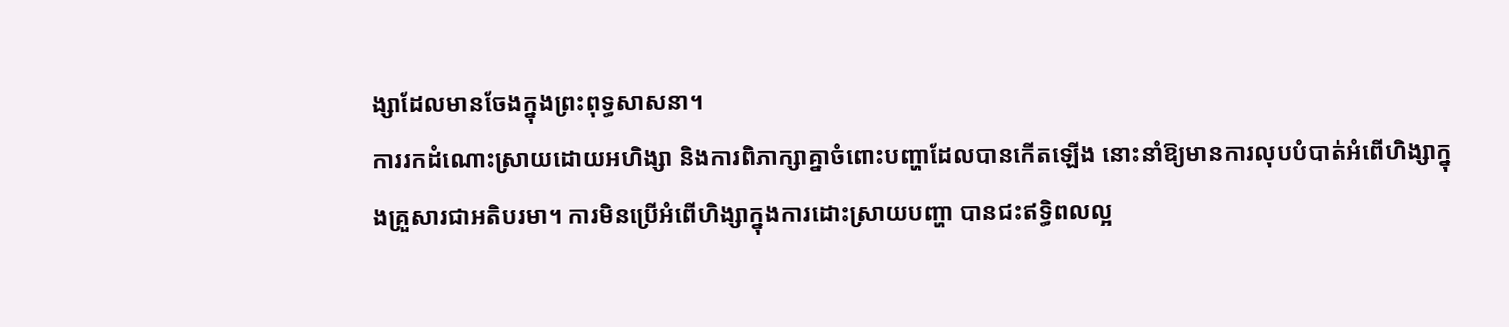ង្សាដែលមានចែងក្នុងព្រះពុទ្ធសាសនា។
ការរកដំណោះស្រាយដោយអហិង្សា និងការពិភាក្សាគ្នាចំពោះបញ្ហាដែលបានកើតឡើង នោះនាំឱ្យមានការលុបបំបាត់អំពើហិង្សាក្នុងគ្រួសារជាអតិបរមា។ ការមិនប្រើអំពើហិង្សាក្នុងការដោះស្រាយបញ្ហា បានជះឥទ្ធិពលល្អ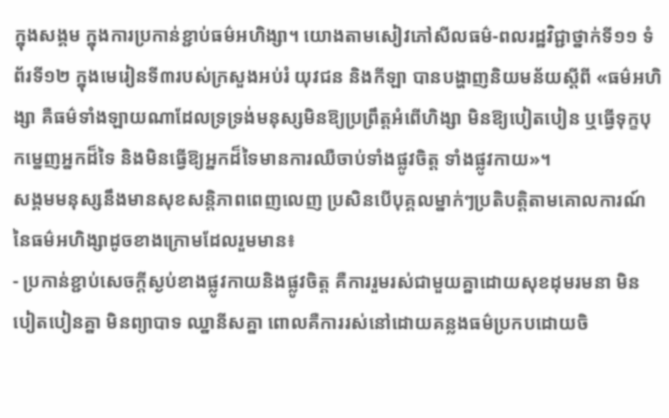ក្នុងសង្គម ក្នុងការប្រកាន់ខ្ជាប់ធម៌អហិង្សា។ យោងតាមសៀវភៅសីលធម៌-ពលរដ្ឋវិជ្ជាថ្នាក់ទី១១ ទំព័រទី១២ ក្នុងមេរៀនទី៣របស់ក្រសួងអប់រំ យុវជន និងកីឡា បានបង្ហាញនិយមន័យស្ដីពី «ធម៌អហិង្សា គឺធម៌ទាំងឡាយណាដែលទ្រទ្រង់មនុស្សមិនឱ្យប្រព្រឹត្តអំពើហិង្សា មិនឱ្យបៀតបៀន ឬធ្វើទុក្ខបុកម្នេញអ្នកដ៏ទៃ និងមិនធ្វើឱ្យអ្នកដ៏ទៃមានការឈឺចាប់ទាំងផ្លូវចិត្ត ទាំងផ្លូវកាយ»។
សង្គមមនុស្សនឹងមានសុខសន្តិភាពពេញលេញ ប្រសិនបើបុគ្គលម្នាក់ៗប្រតិបត្តិតាមគោលការណ៍នៃធម៌អហិង្សាដូចខាងក្រោមដែលរួមមាន៖
- ប្រកាន់ខ្ជាប់សេចក្ដីស្ងប់ខាងផ្លូវកាយនិងផ្លូវចិត្ត គឺការរួមរស់ជាមួយគ្នាដោយសុខដុមរមនា មិនបៀតបៀនគ្នា មិនព្យាបាទ ឈ្នានីសគ្នា ពោលគឺការរស់នៅដោយគន្លងធម៌ប្រកបដោយចិ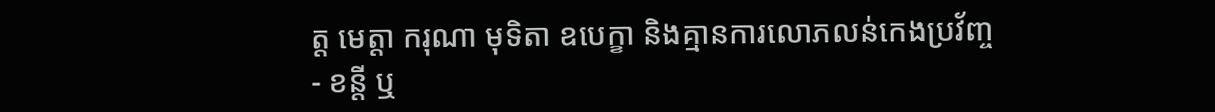ត្ត មេត្តា ករុណា មុទិតា ឧបេក្ខា និងគ្មានការលោភលន់កេងប្រវ័ញ្ច
- ខន្តី ឬ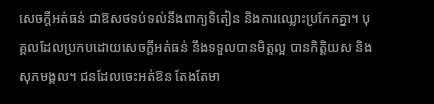សេចក្ដីអត់ធន់ ជាឱសថទប់ទល់នឹងពាក្យទិតៀន និងការឈ្លោះប្រកែកគ្នា។ បុគ្គលដែលប្រកបដោយសេចក្ដីអត់ធន់ នឹងទទួលបានមិត្តល្អ បានកិត្តិយស និងសុភមង្គល។ ជនដែលចេះអត់ឱន តែងតែមា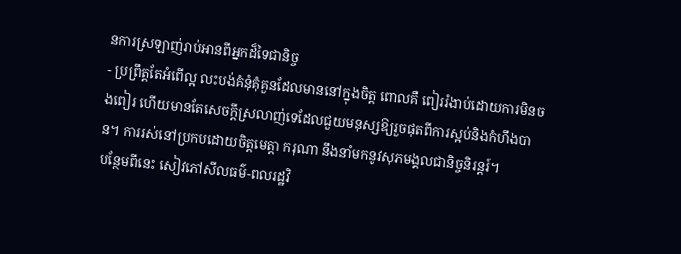នការស្រឡាញ់រាប់អានពីអ្នកដ៏ទៃជានិច្ច
- ប្រព្រឹត្តតែអំពើល្អ លះបង់គំនុំគុំគួនដែលមាននៅក្នុងចិត្ត ពោលគឺ ពៀររំងាប់ដោយការមិនចងពៀរ ហើយមានតែសេចក្ដីស្រលាញ់ទេដែលជួយមនុស្សឱ្យរួចផុតពីការស្អប់និងកំហឹងបាន។ ការរស់នៅប្រកបដោយចិត្តមេត្តា ករុណា នឹងនាំមកនូវសុភមង្គលជានិច្ចនិរន្តរ៍។
បន្ថែមពីនេះ សៀវភៅសីលធម៌-ពលរដ្ឋវិ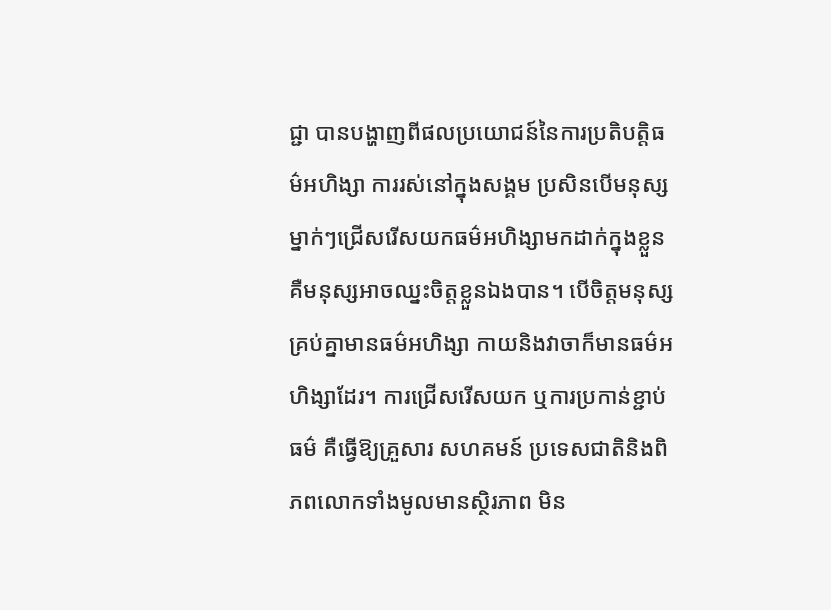ជ្ជា បានបង្ហាញពីផលប្រយោជន៍នៃការប្រតិបត្តិធម៌អហិង្សា ការរស់នៅក្នុងសង្គម ប្រសិនបើមនុស្សម្នាក់ៗជ្រើសរើសយកធម៌អហិង្សាមកដាក់ក្នុងខ្លួន គឺមនុស្សអាចឈ្នះចិត្តខ្លួនឯងបាន។ បើចិត្តមនុស្សគ្រប់គ្នាមានធម៌អហិង្សា កាយនិងវាចាក៏មានធម៌អហិង្សាដែរ។ ការជ្រើសរើសយក ឬការប្រកាន់ខ្ជាប់ធម៌ គឺធ្វើឱ្យគ្រួសារ សហគមន៍ ប្រទេសជាតិនិងពិភពលោកទាំងមូលមានស្ថិរភាព មិន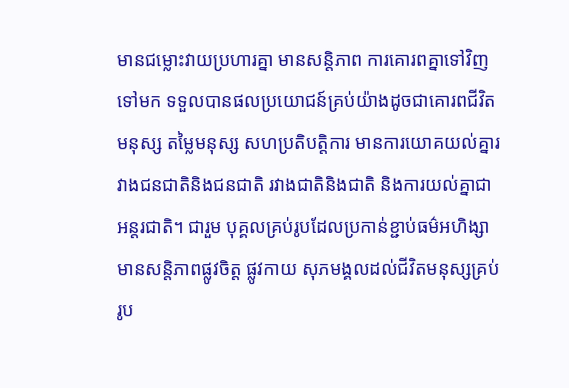មានជម្លោះវាយប្រហារគ្នា មានសន្តិភាព ការគោរពគ្នាទៅវិញទៅមក ទទួលបានផលប្រយោជន៍គ្រប់យ៉ាងដូចជាគោរពជីវិតមនុស្ស តម្លៃមនុស្ស សហប្រតិបត្តិការ មានការយោគយល់គ្នារវាងជនជាតិនិងជនជាតិ រវាងជាតិនិងជាតិ និងការយល់គ្នាជាអន្តរជាតិ។ ជារួម បុគ្គលគ្រប់រូបដែលប្រកាន់ខ្ជាប់ធម៌អហិង្សា មានសន្តិភាពផ្លូវចិត្ត ផ្លូវកាយ សុភមង្គលដល់ជីវិតមនុស្សគ្រប់រូប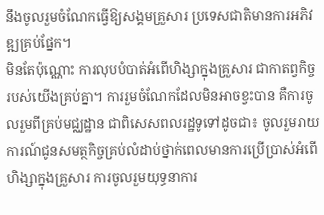នឹងចូលរួមចំណែកធ្វើឱ្យសង្គមគ្រួសារ ប្រទេសជាតិមានការអភិវឌ្ឍគ្រប់ផ្នែក។
មិនតែប៉ុណ្ណោះ ការលុបបំបាត់អំពើហិង្សាក្នុងគ្រួសារ ជាកាតព្វកិច្ចរបស់យើងគ្រប់គ្នា។ ការរួមចំណែកដែលមិនអាចខ្វះបាន គឺការចូលរួមពីគ្រប់មជ្ឈដ្ឋាន ជាពិសេសពលរដ្ឋទូទៅដូចជា៖ ចូលរួមរាយការណ៍ជូនសមត្ថកិច្ចគ្រប់លំដាប់ថ្នាក់ពេលមានការប្រើប្រាស់អំពើហិង្សាក្នុងគ្រួសារ ការចូលរួមយុទ្ធនាការ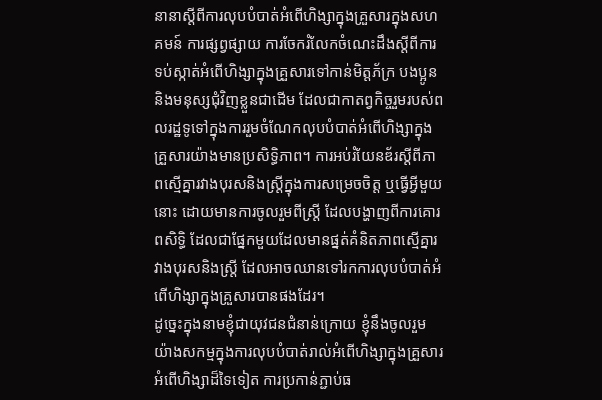នានាស្ដីពីការលុបបំបាត់អំពើហិង្សាក្នុងគ្រួសារក្នុងសហគមន៍ ការផ្សព្វផ្សាយ ការចែករំលែកចំណេះដឹងស្ដីពីការទប់ស្កាត់អំពើហិង្សាក្នុងគ្រួសារទៅកាន់មិត្តភ័ក្រ បងប្អូននិងមនុស្សជុំវិញខ្លួនជាដើម ដែលជាកាតព្វកិច្ចរួមរបស់ពលរដ្ឋទូទៅក្នុងការរួមចំណែកលុបបំបាត់អំពើហិង្សាក្នុងគ្រួសារយ៉ាងមានប្រសិទ្ធិភាព។ ការអប់រំយែនឌ័រស្ដីពីភាពស្មើគ្នារវាងបុរសនិងស្ត្រីក្នុងការសម្រេចចិត្ត ឬធ្វើអ្វីមួយនោះ ដោយមានការចូលរួមពីស្ត្រី ដែលបង្ហាញពីការគោរពសិទ្ធិ ដែលជាផ្នែកមួយដែលមានផ្នត់គំនិតភាពស្មើគ្នារវាងបុរសនិងស្រ្តី ដែលអាចឈានទៅរកការលុបបំបាត់អំពើហិង្សាក្នុងគ្រួសារបានផងដែរ។
ដូច្នេះក្នុងនាមខ្ញុំជាយុវជនជំនាន់ក្រោយ ខ្ញុំនឹងចូលរួមយ៉ាងសកម្មក្នុងការលុបបំបាត់រាល់អំពើហិង្សាក្នុងគ្រួសារ អំពើហិង្សាដ៏ទៃទៀត ការប្រកាន់ភ្ជាប់ធ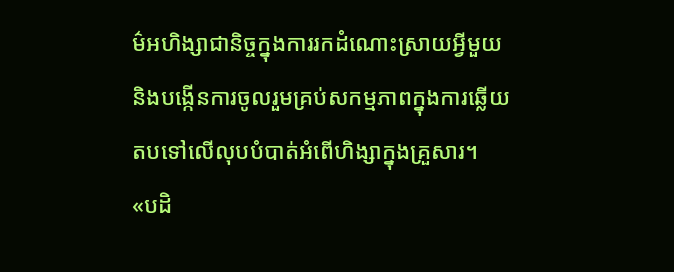ម៌អហិង្សាជានិច្ចក្នុងការរកដំណោះស្រាយអ្វីមួយ និងបង្កើនការចូលរួមគ្រប់សកម្មភាពក្នុងការឆ្លើយតបទៅលើលុបបំបាត់អំពើហិង្សាក្នុងគ្រួសារ។
«បដិ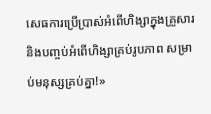សេធការប្រើប្រាស់អំពើហិង្សាក្នុងគ្រួសារ និងបញ្ចប់អំពើហិង្សាគ្រប់រូបភាព សម្រាប់មនុស្សគ្រប់គ្នា!»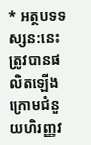* អត្ថបទទស្សន:នេះ ត្រូវបានផលិតឡើងក្រោមជំនួយហិរញ្ញវ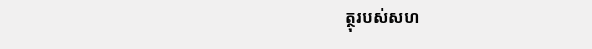ត្ថុរបស់សហ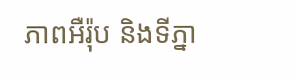ភាពអឺរ៉ុប និងទីភ្នា